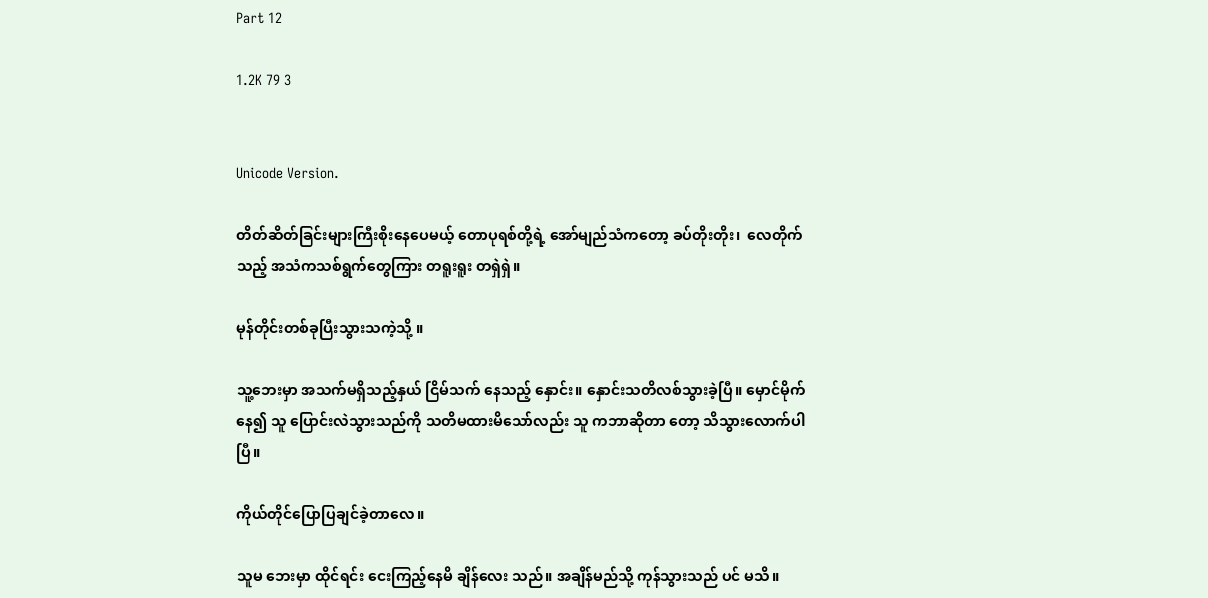Part 12

1.2K 79 3


Unicode Version.

တိတ်ဆိတ်ခြင်းများကြီးစိုးနေပေမယ့် တောပုရစ်တို့ရဲ့ အော်မျည်သံကတော့ ခပ်တိုးတိုး၊  ‌လေတိုက်သည့် အသံကသစ်ရွက်တွေကြား တရူးရူး တရှဲရှဲ။

မုန်တိုင်းတစ်ခုပြီးသွားသကဲ့သို့ ။

သူ့ဘေးမှာ အသက်မရှိသည့်နှယ် ငြိမ်သက် နေသည့် နှောင်း။ နှောင်းသတိလစ်သွားခဲ့ပြီ။ မှောင်မိုက်နေ၍ သူ ပြောင်းလဲသွားသည်ကို သတိမထားမိသော်လည်း သူ ကဘာဆိုတာ တော့ သိသွားလောက်ပါပြီ။

ကိုယ်တိုင်ပြောပြချင်ခဲ့တာလေ။

သူမ ဘေးမှာ ထိုင်ရင်း ငေးကြည့်နေမိ ချိန်လေး သည်။ အချိန်မည်သို့ ကုန်သွားသည် ပင် မသိ။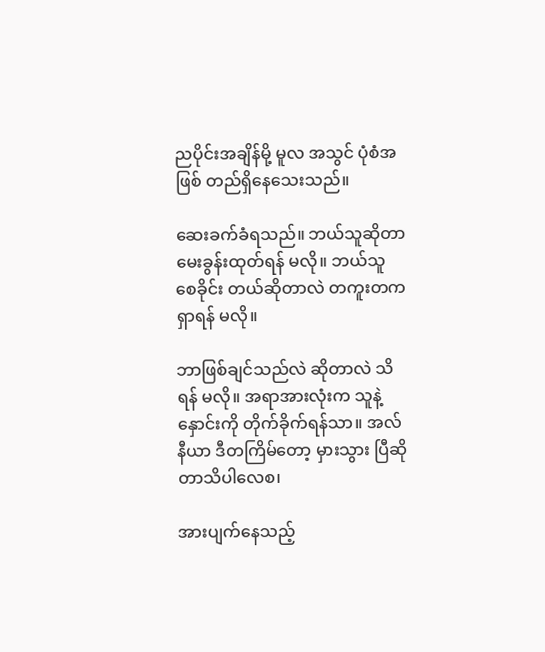ညပိုင်းအချိန်မို့ မူလ အသွင် ပုံစံအဖြစ် တည်ရှိနေသေးသည်။

ဆေးခက်ခံရသည်။ ဘယ်သူဆိုတာ မေးခွန်းထုတ်ရန် မလို။ ဘယ်သူ စေခိုင်း တယ်ဆိုတာလဲ တကူးတက ရှာရန် မလို။

ဘာဖြစ်ချင်သည်လဲ ဆိုတာလဲ သိရန် မလို။ အရာအားလုံးက သူနဲ့ နှောင်းကို တိုက်ခိုက်ရန်သာ။ အလ်နီယာ ဒီတကြိမ်တော့ မှားသွား ပြီဆိုတာသိပါလေစ၊

အားပျက်နေသည့်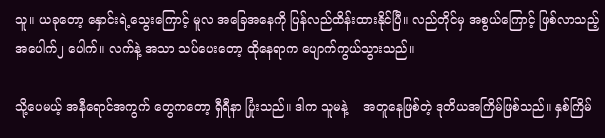သူ။ ယခုတော့ နှောင်းရဲ့သွေးကြောင့် မူလ အခြေအနေကို ပြန်လည်ထိန်းထားနိုင်ပြီ။ လည်တိုင်မှ အစွယ်ကြောင့် ဖြစ်လာသည့် အပေါက်၂ ပေါက်။ လက်နဲ့ အသာ သပ်ပေးတော့ ထိုနေရာက ပျောက်ကွယ်သွားသည်။

သို့ပေမယ့် အနီရောင်အကွက် တွေကတော့ ရှီရီနာ ပြုံးသည်။ ဒါက သူမနဲ့    အတူနေဖြစ်တဲ့ ဒုတိယအကြိမ်ဖြစ်သည်။ နှစ်ကြိမ်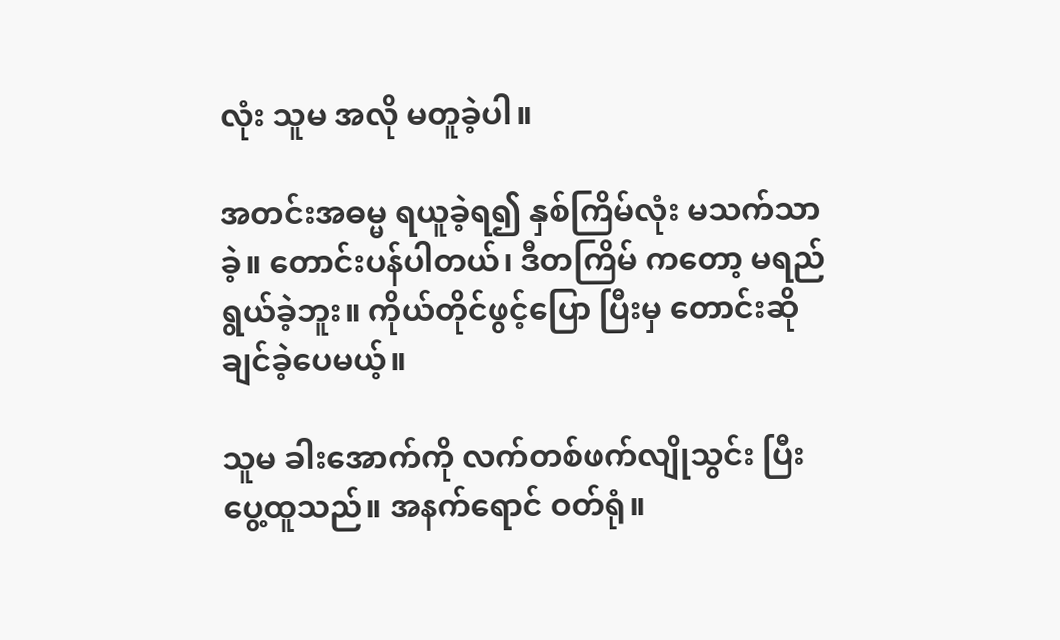လုံး သူမ အလို မတူခဲ့ပါ။

အတင်းအဓမ္မ ရယူခဲ့ရ၍ နှစ်ကြိမ်လုံး မသက်သာခဲ့။ တောင်းပန်ပါတယ်၊ ဒီတကြိမ် ကတော့ မရည်ရွယ်ခဲ့ဘူး။ ကိုယ်တိုင်ဖွင့်ပြော ပြီးမှ တောင်းဆိုချင်ခဲ့ပေမယ့်။

သူမ ခါးအောက်ကို လက်တစ်ဖက်လျိုသွင်း ပြီး ပွေ့ထူသည်။ အနက်ရောင် ဝတ်ရုံ။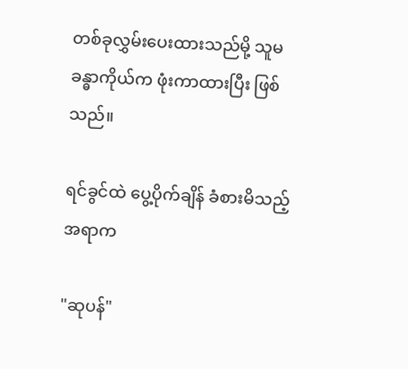တစ်ခုလွှမ်းပေးထားသည်မို့ ‌သူမ ခန္ဓာကိုယ်က ဖုံးကာထားပြီး ဖြစ်သည်။

ရင်ခွင်ထဲ ပွေ့ပိုက်ချိန် ခံစားမိသည့် အရာက

"ဆုပန်"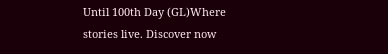Until 100th Day (GL)Where stories live. Discover now